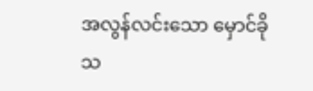အလွန်လင်းသော မှောင်ခို
သ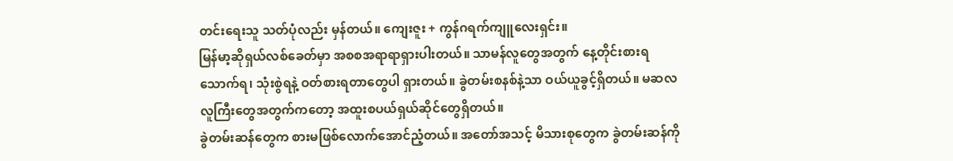တင်းရေးသူ သတ်ပုံလည်း မှန်တယ်။ ကျေးဇူး + ကွန်ဂရက်ကျူလေးရှင်း။
မြန်မာ့ဆိုရှယ်လစ်ခေတ်မှာ အစစအရာရာရှားပါးတယ်။ သာမန်လူတွေအတွက် နေ့တိုင်းစားရသောက်ရ၊ သုံးစွဲရနဲ့ ဝတ်စားရတာတွေပါ ရှားတယ်။ ခွဲတမ်းစနစ်နဲ့သာ ဝယ်ယူခွင့်ရှိတယ်။ မဆလ လူကြီးတွေအတွက်ကတော့ အထူးစပယ်ရှယ်ဆိုင်တွေရှိတယ်။
ခွဲတမ်းဆန်တွေက စားမဖြစ်လောက်အောင်ညံ့တယ်။ အတော်အသင့် မိသားစုတွေက ခွဲတမ်းဆန်ကို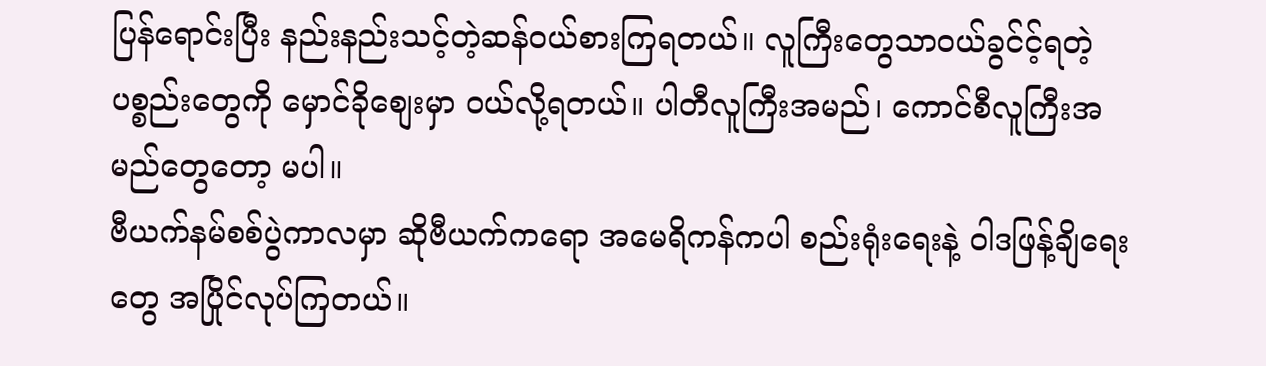ပြန်ရောင်းပြီး နည်းနည်းသင့်တဲ့ဆန်ဝယ်စားကြရတယ်။ လူကြီးတွေသာဝယ်ခွင်င့်ရတဲ့ပစ္စည်းတွေကို မှောင်ခိုစျေးမှာ ဝယ်လို့ရတယ်။ ပါတီလူကြီးအမည်၊ ကောင်စီလူကြီးအမည်တွေတော့ မပါ။
ဗီယက်နမ်စစ်ပွဲကာလမှာ ဆိုဗီယက်ကရော အမေရိကန်ကပါ စည်းရုံးရေးနဲ့ ဝါဒဖြန့်ချိရေးတွေ အပြိုင်လုပ်ကြတယ်။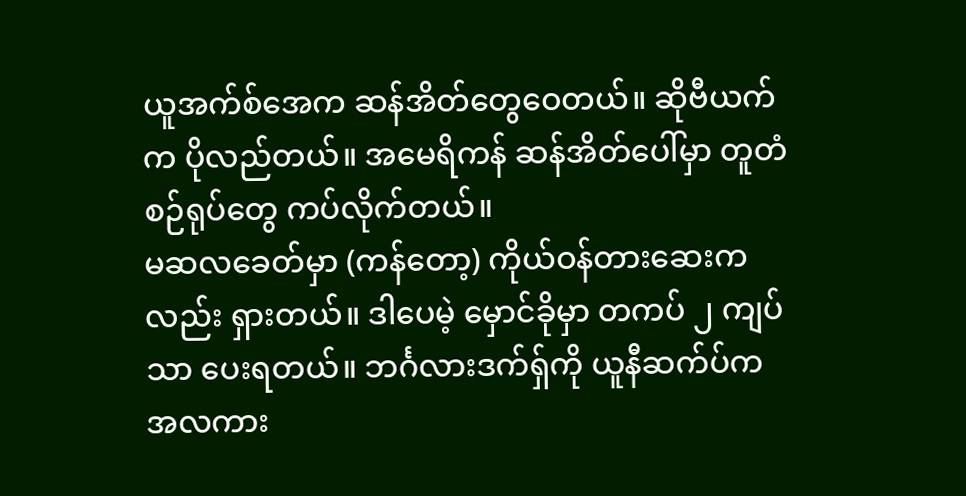ယူအက်စ်အေက ဆန်အိတ်တွေဝေတယ်။ ဆိုဗီယက်က ပိုလည်တယ်။ အမေရိကန် ဆန်အိတ်ပေါ်မှာ တူတံစဉ်ရုပ်တွေ ကပ်လိုက်တယ်။
မဆလခေတ်မှာ (ကန်တော့) ကိုယ်ဝန်တားဆေးကလည်း ရှားတယ်။ ဒါပေမဲ့ မှောင်ခိုမှာ တကပ် ၂ ကျပ်သာ ပေးရတယ်။ ဘင်္ဂလားဒက်ရှ်ကို ယူနီဆက်ပ်က အလကား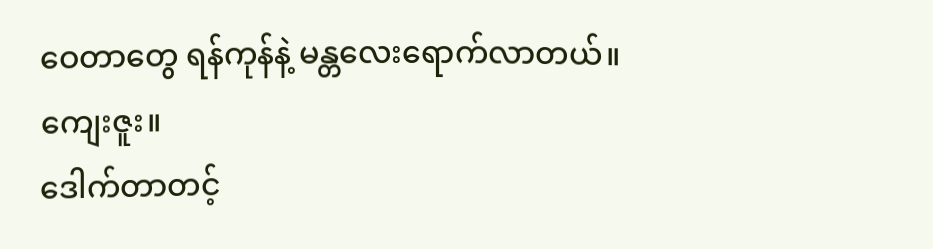ဝေတာတွေ ရန်ကုန်နဲ့ မန္တလေးရောက်လာတယ်။ ကျေးဇူး။
ဒေါက်တာတင့်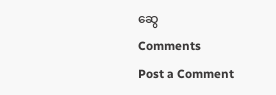ဆွေ
Comments
Post a Comment